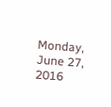Monday, June 27, 2016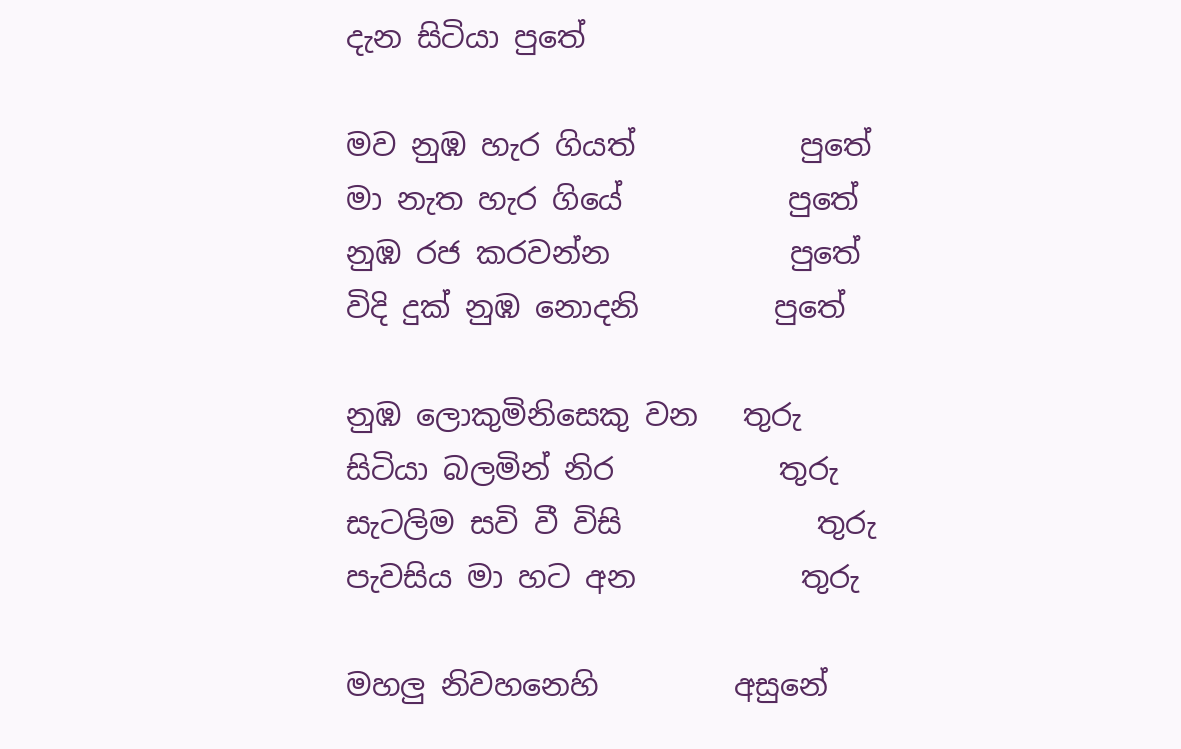දැන සිටියා පුතේ

මව නුඹ හැර ගියත්           පුතේ
මා නැත හැර ගියේ           පුතේ
නුඹ රජ කරවන්න            පුතේ
විදි දුක් නුඹ නොදනි         පුතේ

නුඹ ලොකුමිනිසෙකු වන   තුරු
සිටියා බලමින් නිර           තුරු
සැටලිම සවි වී විසි             තුරු
පැවසිය මා හට අන           තුරු

මහලු නිවහනෙහි         අසුනේ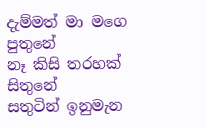දැම්මත් මා මගෙ         පුතුනේ
නෑ කිසි තරහක්          සිතුනේ
සතුටින් ඉනුමැන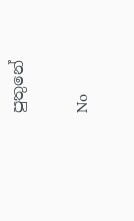පුතුනේ

No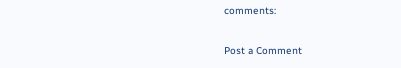comments:

Post a Comment